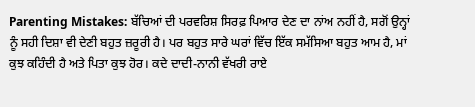Parenting Mistakes: ਬੱਚਿਆਂ ਦੀ ਪਰਵਰਿਸ਼ ਸਿਰਫ਼ ਪਿਆਰ ਦੇਣ ਦਾ ਨਾਂਅ ਨਹੀਂ ਹੈ, ਸਗੋਂ ਉਨ੍ਹਾਂ ਨੂੰ ਸਹੀ ਦਿਸ਼ਾ ਵੀ ਦੇਣੀ ਬਹੁਤ ਜ਼ਰੂਰੀ ਹੈ। ਪਰ ਬਹੁਤ ਸਾਰੇ ਘਰਾਂ ਵਿੱਚ ਇੱਕ ਸਮੱਸਿਆ ਬਹੁਤ ਆਮ ਹੈ, ਮਾਂ ਕੁਝ ਕਹਿੰਦੀ ਹੈ ਅਤੇ ਪਿਤਾ ਕੁਝ ਹੋਰ। ਕਦੇ ਦਾਦੀ-ਨਾਨੀ ਵੱਖਰੀ ਰਾਏ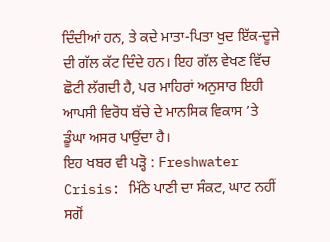ਦਿੰਦੀਆਂ ਹਨ, ਤੇ ਕਦੇ ਮਾਤਾ-ਪਿਤਾ ਖੁਦ ਇੱਕ-ਦੂਜੇ ਦੀ ਗੱਲ ਕੱਟ ਦਿੰਦੇ ਹਨ। ਇਹ ਗੱਲ ਵੇਖਣ ਵਿੱਚ ਛੋਟੀ ਲੱਗਦੀ ਹੈ, ਪਰ ਮਾਹਿਰਾਂ ਅਨੁਸਾਰ ਇਹੀ ਆਪਸੀ ਵਿਰੋਧ ਬੱਚੇ ਦੇ ਮਾਨਸਿਕ ਵਿਕਾਸ ’ਤੇ ਡੂੰਘਾ ਅਸਰ ਪਾਉਂਦਾ ਹੈ।
ਇਹ ਖਬਰ ਵੀ ਪੜ੍ਹੋ : Freshwater Crisis: ਮਿੱਠੇ ਪਾਣੀ ਦਾ ਸੰਕਟ, ਘਾਟ ਨਹੀਂ ਸਗੋਂ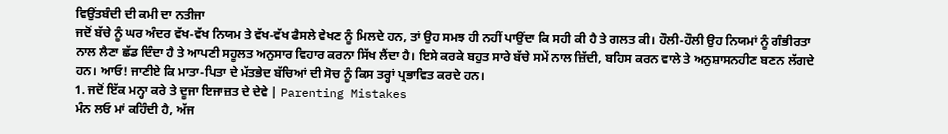ਵਿਉਂਤਬੰਦੀ ਦੀ ਕਮੀ ਦਾ ਨਤੀਜਾ
ਜਦੋਂ ਬੱਚੇ ਨੂੰ ਘਰ ਅੰਦਰ ਵੱਖ-ਵੱਖ ਨਿਯਮ ਤੇ ਵੱਖ-ਵੱਖ ਫੈਸਲੇ ਵੇਖਣ ਨੂੰ ਮਿਲਦੇ ਹਨ, ਤਾਂ ਉਹ ਸਮਝ ਹੀ ਨਹੀਂ ਪਾਉਂਦਾ ਕਿ ਸਹੀ ਕੀ ਹੈ ਤੇ ਗਲਤ ਕੀ। ਹੌਲੀ-ਹੌਲੀ ਉਹ ਨਿਯਮਾਂ ਨੂੰ ਗੰਭੀਰਤਾ ਨਾਲ ਲੈਣਾ ਛੱਡ ਦਿੰਦਾ ਹੈ ਤੇ ਆਪਣੀ ਸਹੂਲਤ ਅਨੁਸਾਰ ਵਿਹਾਰ ਕਰਨਾ ਸਿੱਖ ਲੈਂਦਾ ਹੈ। ਇਸੇ ਕਰਕੇ ਬਹੁਤ ਸਾਰੇ ਬੱਚੇ ਸਮੇਂ ਨਾਲ ਜ਼ਿੱਦੀ, ਬਹਿਸ ਕਰਨ ਵਾਲੇ ਤੇ ਅਨੁਸ਼ਾਸਨਹੀਣ ਬਣਨ ਲੱਗਦੇ ਹਨ। ਆਓ! ਜਾਣੀਏ ਕਿ ਮਾਤਾ-ਪਿਤਾ ਦੇ ਮੱਤਭੇਦ ਬੱਚਿਆਂ ਦੀ ਸੋਚ ਨੂੰ ਕਿਸ ਤਰ੍ਹਾਂ ਪ੍ਰਭਾਵਿਤ ਕਰਦੇ ਹਨ।
1. ਜਦੋਂ ਇੱਕ ਮਨ੍ਹਾ ਕਰੇ ਤੇ ਦੂਜਾ ਇਜਾਜ਼ਤ ਦੇ ਦੇਵੇ | Parenting Mistakes
ਮੰਨ ਲਓ ਮਾਂ ਕਹਿੰਦੀ ਹੈ, ਅੱਜ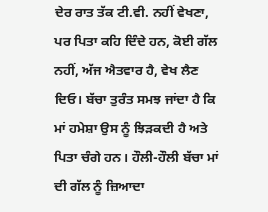ਦੇਰ ਰਾਤ ਤੱਕ ਟੀ.ਵੀ. ਨਹੀਂ ਵੇਖਣਾ, ਪਰ ਪਿਤਾ ਕਹਿ ਦਿੰਦੇ ਹਨ, ਕੋਈ ਗੱਲ ਨਹੀਂ, ਅੱਜ ਐਤਵਾਰ ਹੈ, ਵੇਖ ਲੈਣ ਦਿਓ। ਬੱਚਾ ਤੁਰੰਤ ਸਮਝ ਜਾਂਦਾ ਹੈ ਕਿ ਮਾਂ ਹਮੇਸ਼ਾ ਉਸ ਨੂੰ ਝਿੜਕਦੀ ਹੈ ਅਤੇ ਪਿਤਾ ਚੰਗੇ ਹਨ। ਹੌਲੀ-ਹੌਲੀ ਬੱਚਾ ਮਾਂ ਦੀ ਗੱਲ ਨੂੰ ਜ਼ਿਆਦਾ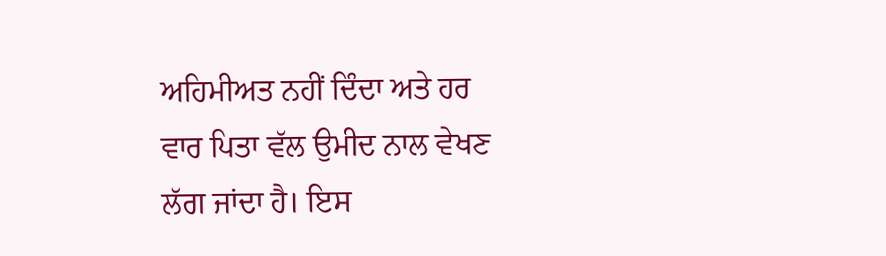ਅਹਿਮੀਅਤ ਨਹੀਂ ਦਿੰਦਾ ਅਤੇ ਹਰ ਵਾਰ ਪਿਤਾ ਵੱਲ ਉਮੀਦ ਨਾਲ ਵੇਖਣ ਲੱਗ ਜਾਂਦਾ ਹੈ। ਇਸ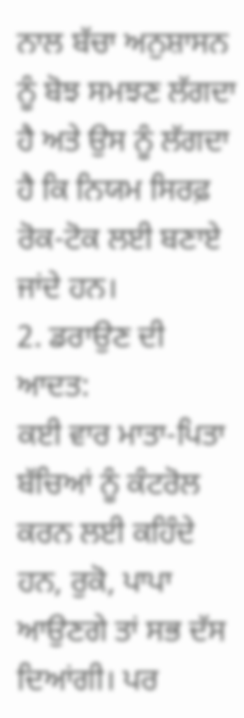ਨਾਲ ਬੱਚਾ ਅਨੁਸ਼ਾਸਨ ਨੂੰ ਬੋਝ ਸਮਝਣ ਲੱਗਦਾ ਹੈ ਅਤੇ ਉਸ ਨੂੰ ਲੱਗਦਾ ਹੈ ਕਿ ਨਿਯਮ ਸਿਰਫ਼ ਰੋਕ-ਟੋਕ ਲਈ ਬਣਾਏ ਜਾਂਦੇ ਹਨ।
2. ਡਰਾਉਣ ਦੀ ਆਦਤ:
ਕਈ ਵਾਰ ਮਾਤਾ-ਪਿਤਾ ਬੱਚਿਆਂ ਨੂੰ ਕੰਟਰੋਲ ਕਰਨ ਲਈ ਕਹਿੰਦੇ ਹਨ, ਰੁਕੋ, ਪਾਪਾ ਆਉਣਗੇ ਤਾਂ ਸਭ ਦੱਸ ਦਿਆਂਗੀ। ਪਰ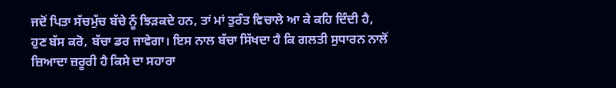ਜਦੋਂ ਪਿਤਾ ਸੱਚਮੁੱਚ ਬੱਚੇ ਨੂੰ ਝਿੜਕਦੇ ਹਨ, ਤਾਂ ਮਾਂ ਤੁਰੰਤ ਵਿਚਾਲੇ ਆ ਕੇ ਕਹਿ ਦਿੰਦੀ ਹੈ, ਹੁਣ ਬੱਸ ਕਰੋ, ਬੱਚਾ ਡਰ ਜਾਵੇਗਾ। ਇਸ ਨਾਲ ਬੱਚਾ ਸਿੱਖਦਾ ਹੈ ਕਿ ਗਲਤੀ ਸੁਧਾਰਨ ਨਾਲੋਂ ਜ਼ਿਆਦਾ ਜ਼ਰੂਰੀ ਹੈ ਕਿਸੇ ਦਾ ਸਹਾਰਾ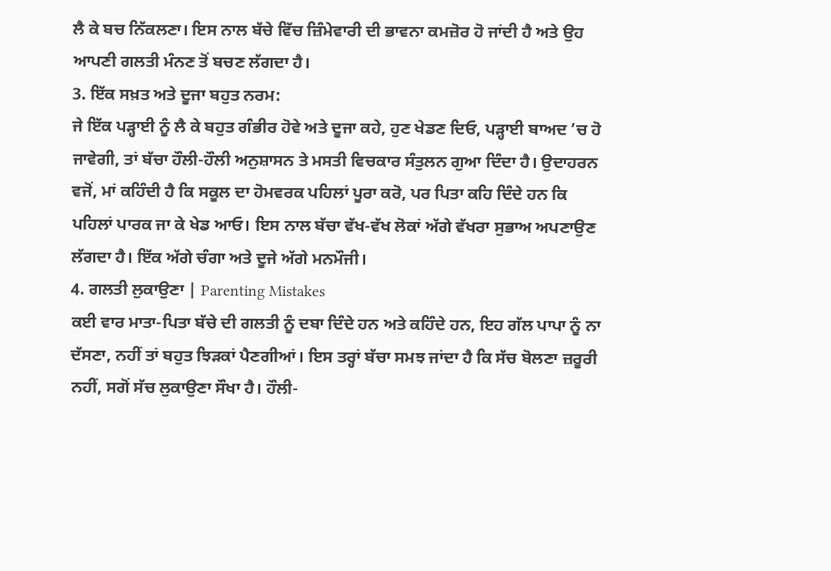ਲੈ ਕੇ ਬਚ ਨਿੱਕਲਣਾ। ਇਸ ਨਾਲ ਬੱਚੇ ਵਿੱਚ ਜ਼ਿੰਮੇਵਾਰੀ ਦੀ ਭਾਵਨਾ ਕਮਜ਼ੋਰ ਹੋ ਜਾਂਦੀ ਹੈ ਅਤੇ ਉਹ ਆਪਣੀ ਗਲਤੀ ਮੰਨਣ ਤੋਂ ਬਚਣ ਲੱਗਦਾ ਹੈ।
3. ਇੱਕ ਸਖ਼ਤ ਅਤੇ ਦੂਜਾ ਬਹੁਤ ਨਰਮ:
ਜੇ ਇੱਕ ਪੜ੍ਹਾਈ ਨੂੰ ਲੈ ਕੇ ਬਹੁਤ ਗੰਭੀਰ ਹੋਵੇ ਅਤੇ ਦੂਜਾ ਕਹੇ, ਹੁਣ ਖੇਡਣ ਦਿਓ, ਪੜ੍ਹਾਈ ਬਾਅਦ ’ਚ ਹੋ ਜਾਵੇਗੀ, ਤਾਂ ਬੱਚਾ ਹੌਲੀ-ਹੌਲੀ ਅਨੁਸ਼ਾਸਨ ਤੇ ਮਸਤੀ ਵਿਚਕਾਰ ਸੰਤੁਲਨ ਗੁਆ ਦਿੰਦਾ ਹੈ। ਉਦਾਹਰਨ ਵਜੋਂ, ਮਾਂ ਕਹਿੰਦੀ ਹੈ ਕਿ ਸਕੂਲ ਦਾ ਹੋਮਵਰਕ ਪਹਿਲਾਂ ਪੂਰਾ ਕਰੋ, ਪਰ ਪਿਤਾ ਕਹਿ ਦਿੰਦੇ ਹਨ ਕਿ ਪਹਿਲਾਂ ਪਾਰਕ ਜਾ ਕੇ ਖੇਡ ਆਓ। ਇਸ ਨਾਲ ਬੱਚਾ ਵੱਖ-ਵੱਖ ਲੋਕਾਂ ਅੱਗੇ ਵੱਖਰਾ ਸੁਭਾਅ ਅਪਣਾਉਣ ਲੱਗਦਾ ਹੈ। ਇੱਕ ਅੱਗੇ ਚੰਗਾ ਅਤੇ ਦੂਜੇ ਅੱਗੇ ਮਨਮੌਜੀ।
4. ਗਲਤੀ ਲੁਕਾਉਣਾ | Parenting Mistakes
ਕਈ ਵਾਰ ਮਾਤਾ-ਪਿਤਾ ਬੱਚੇ ਦੀ ਗਲਤੀ ਨੂੰ ਦਬਾ ਦਿੰਦੇ ਹਨ ਅਤੇ ਕਹਿੰਦੇ ਹਨ, ਇਹ ਗੱਲ ਪਾਪਾ ਨੂੰ ਨਾ ਦੱਸਣਾ, ਨਹੀਂ ਤਾਂ ਬਹੁਤ ਝਿੜਕਾਂ ਪੈਣਗੀਆਂ। ਇਸ ਤਰ੍ਹਾਂ ਬੱਚਾ ਸਮਝ ਜਾਂਦਾ ਹੈ ਕਿ ਸੱਚ ਬੋਲਣਾ ਜ਼ਰੂਰੀ ਨਹੀਂ, ਸਗੋਂ ਸੱਚ ਲੁਕਾਉਣਾ ਸੌਖਾ ਹੈ। ਹੌਲੀ-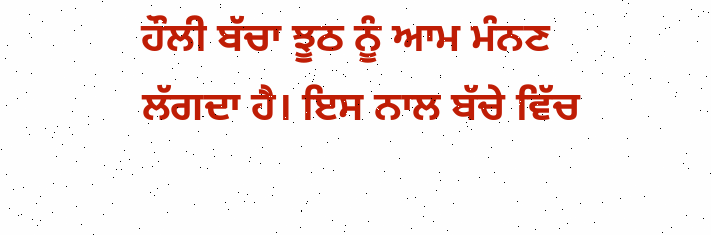ਹੌਲੀ ਬੱਚਾ ਝੂਠ ਨੂੰ ਆਮ ਮੰਨਣ ਲੱਗਦਾ ਹੈ। ਇਸ ਨਾਲ ਬੱਚੇ ਵਿੱਚ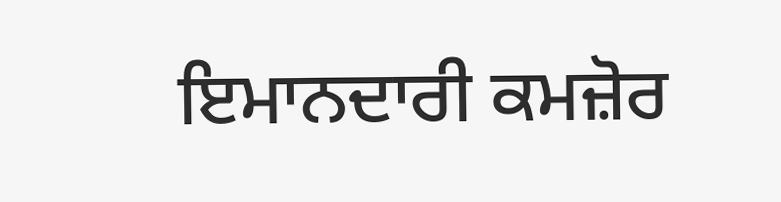ਇਮਾਨਦਾਰੀ ਕਮਜ਼ੋਰ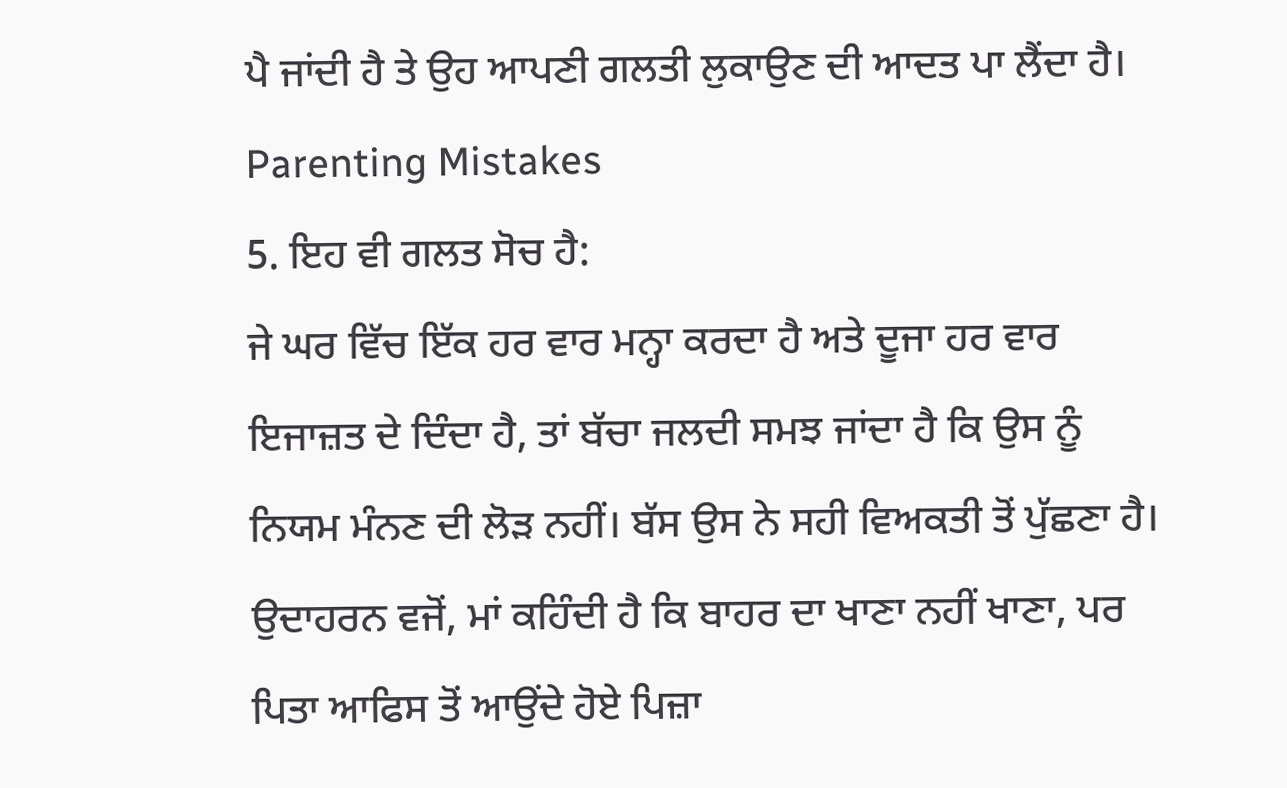ਪੈ ਜਾਂਦੀ ਹੈ ਤੇ ਉਹ ਆਪਣੀ ਗਲਤੀ ਲੁਕਾਉਣ ਦੀ ਆਦਤ ਪਾ ਲੈਂਦਾ ਹੈ। Parenting Mistakes
5. ਇਹ ਵੀ ਗਲਤ ਸੋਚ ਹੈ:
ਜੇ ਘਰ ਵਿੱਚ ਇੱਕ ਹਰ ਵਾਰ ਮਨ੍ਹਾ ਕਰਦਾ ਹੈ ਅਤੇ ਦੂਜਾ ਹਰ ਵਾਰ ਇਜਾਜ਼ਤ ਦੇ ਦਿੰਦਾ ਹੈ, ਤਾਂ ਬੱਚਾ ਜਲਦੀ ਸਮਝ ਜਾਂਦਾ ਹੈ ਕਿ ਉਸ ਨੂੰ ਨਿਯਮ ਮੰਨਣ ਦੀ ਲੋੜ ਨਹੀਂ। ਬੱਸ ਉਸ ਨੇ ਸਹੀ ਵਿਅਕਤੀ ਤੋਂ ਪੁੱਛਣਾ ਹੈ। ਉਦਾਹਰਨ ਵਜੋਂ, ਮਾਂ ਕਹਿੰਦੀ ਹੈ ਕਿ ਬਾਹਰ ਦਾ ਖਾਣਾ ਨਹੀਂ ਖਾਣਾ, ਪਰ ਪਿਤਾ ਆਫਿਸ ਤੋਂ ਆਉਂਦੇ ਹੋਏ ਪਿਜ਼ਾ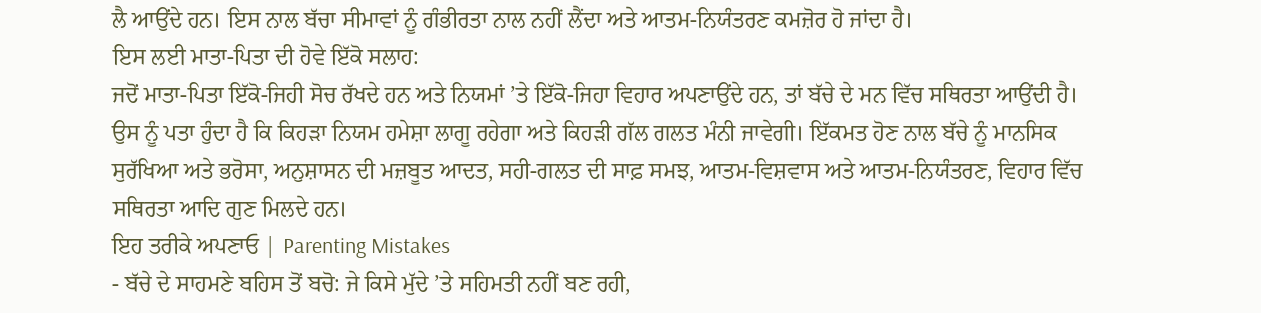ਲੈ ਆਉਂਦੇ ਹਨ। ਇਸ ਨਾਲ ਬੱਚਾ ਸੀਮਾਵਾਂ ਨੂੰ ਗੰਭੀਰਤਾ ਨਾਲ ਨਹੀਂ ਲੈਂਦਾ ਅਤੇ ਆਤਮ-ਨਿਯੰਤਰਣ ਕਮਜ਼ੋਰ ਹੋ ਜਾਂਦਾ ਹੈ।
ਇਸ ਲਈ ਮਾਤਾ-ਪਿਤਾ ਦੀ ਹੋਵੇ ਇੱਕੋ ਸਲਾਹ:
ਜਦੋਂ ਮਾਤਾ-ਪਿਤਾ ਇੱਕੋ-ਜਿਹੀ ਸੋਚ ਰੱਖਦੇ ਹਨ ਅਤੇ ਨਿਯਮਾਂ ’ਤੇ ਇੱਕੋ-ਜਿਹਾ ਵਿਹਾਰ ਅਪਣਾਉਂਦੇ ਹਨ, ਤਾਂ ਬੱਚੇ ਦੇ ਮਨ ਵਿੱਚ ਸਥਿਰਤਾ ਆਉਂਦੀ ਹੈ। ਉਸ ਨੂੰ ਪਤਾ ਹੁੰਦਾ ਹੈ ਕਿ ਕਿਹੜਾ ਨਿਯਮ ਹਮੇਸ਼ਾ ਲਾਗੂ ਰਹੇਗਾ ਅਤੇ ਕਿਹੜੀ ਗੱਲ ਗਲਤ ਮੰਨੀ ਜਾਵੇਗੀ। ਇੱਕਮਤ ਹੋਣ ਨਾਲ ਬੱਚੇ ਨੂੰ ਮਾਨਸਿਕ ਸੁਰੱਖਿਆ ਅਤੇ ਭਰੋਸਾ, ਅਨੁਸ਼ਾਸਨ ਦੀ ਮਜ਼ਬੂਤ ਆਦਤ, ਸਹੀ-ਗਲਤ ਦੀ ਸਾਫ਼ ਸਮਝ, ਆਤਮ-ਵਿਸ਼ਵਾਸ ਅਤੇ ਆਤਮ-ਨਿਯੰਤਰਣ, ਵਿਹਾਰ ਵਿੱਚ ਸਥਿਰਤਾ ਆਦਿ ਗੁਣ ਮਿਲਦੇ ਹਨ।
ਇਹ ਤਰੀਕੇ ਅਪਣਾਓ | Parenting Mistakes
- ਬੱਚੇ ਦੇ ਸਾਹਮਣੇ ਬਹਿਸ ਤੋਂ ਬਚੋ: ਜੇ ਕਿਸੇ ਮੁੱਦੇ ’ਤੇ ਸਹਿਮਤੀ ਨਹੀਂ ਬਣ ਰਹੀ,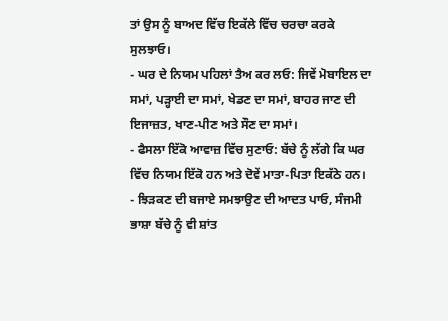ਤਾਂ ਉਸ ਨੂੰ ਬਾਅਦ ਵਿੱਚ ਇਕੱਲੇ ਵਿੱਚ ਚਰਚਾ ਕਰਕੇ ਸੁਲਝਾਓ।
- ਘਰ ਦੇ ਨਿਯਮ ਪਹਿਲਾਂ ਤੈਅ ਕਰ ਲਓ: ਜਿਵੇਂ ਮੋਬਾਇਲ ਦਾ ਸਮਾਂ, ਪੜ੍ਹਾਈ ਦਾ ਸਮਾਂ, ਖੇਡਣ ਦਾ ਸਮਾਂ, ਬਾਹਰ ਜਾਣ ਦੀ ਇਜਾਜ਼ਤ, ਖਾਣ-ਪੀਣ ਅਤੇ ਸੌਣ ਦਾ ਸਮਾਂ।
- ਫੈਸਲਾ ਇੱਕੋ ਆਵਾਜ਼ ਵਿੱਚ ਸੁਣਾਓ: ਬੱਚੇ ਨੂੰ ਲੱਗੇ ਕਿ ਘਰ ਵਿੱਚ ਨਿਯਮ ਇੱਕੋ ਹਨ ਅਤੇ ਦੋਵੇਂ ਮਾਤਾ-ਪਿਤਾ ਇਕੱਠੇ ਹਨ।
- ਝਿੜਕਣ ਦੀ ਬਜਾਏ ਸਮਝਾਉਣ ਦੀ ਆਦਤ ਪਾਓ, ਸੰਜਮੀ ਭਾਸ਼ਾ ਬੱਚੇ ਨੂੰ ਵੀ ਸ਼ਾਂਤ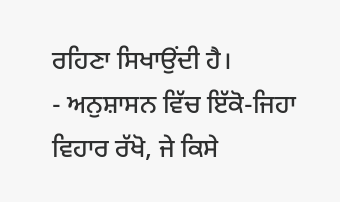ਰਹਿਣਾ ਸਿਖਾਉਂਦੀ ਹੈ।
- ਅਨੁਸ਼ਾਸਨ ਵਿੱਚ ਇੱਕੋ-ਜਿਹਾ ਵਿਹਾਰ ਰੱਖੋ, ਜੇ ਕਿਸੇ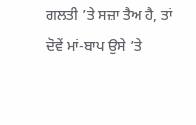ਗਲਤੀ ’ਤੇ ਸਜ਼ਾ ਤੈਅ ਹੈ, ਤਾਂ ਦੋਵੇਂ ਮਾਂ-ਬਾਪ ਉਸੇ ’ਤੇ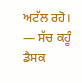ਅਟੱਲ ਰਹੋ।
— ਸੱਚ ਕਹੂੰ ਡੈਸਕ